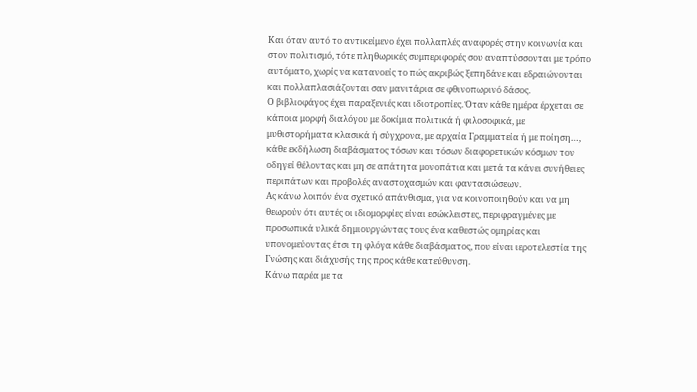Και όταν αυτό το αντικείμενο έχει πολλαπλές αναφορές στην κοινωνία και στον πολιτισμό, τότε πληθωρικές συμπεριφορές σου αναπτύσσονται με τρόπο αυτόματο, χωρίς να κατανοείς το πώς ακριβώς ξεπηδάνε και εδραιώνονται και πολλαπλασιάζονται σαν μανιτάρια σε φθινοπωρινό δάσος.
Ο βιβλιοφάγος έχει παραξενιές και ιδιοτροπίες. Όταν κάθε ημέρα έρχεται σε κάποια μορφή διαλόγου με δοκίμια πολιτικά ή φιλοσοφικά, με μυθιστορήματα κλασικά ή σύγχρονα, με αρχαία Γραμματεία ή με ποίηση…, κάθε εκδήλωση διαβάσματος τόσων και τόσων διαφορετικών κόσμων τον οδηγεί θέλοντας και μη σε απάτητα μονοπάτια και μετά τα κάνει συνήθειες περιπάτων και προβολές αναστοχασμών και φαντασιώσεων.
Ας κάνω λοιπόν ένα σχετικό απάνθισμα, για να κοινοποιηθούν και να μη θεωρούν ότι αυτές οι ιδιομορφίες είναι εσώκλειστες, περιφραγμένες με προσωπικά υλικά δημιουργώντας τους ένα καθεστώς ομηρίας και υπονομεύοντας έτσι τη φλόγα κάθε διαβάσματος, που είναι ιεροτελεστία της Γνώσης και διάχυσής της προς κάθε κατεύθυνση.
Κάνω παρέα με τα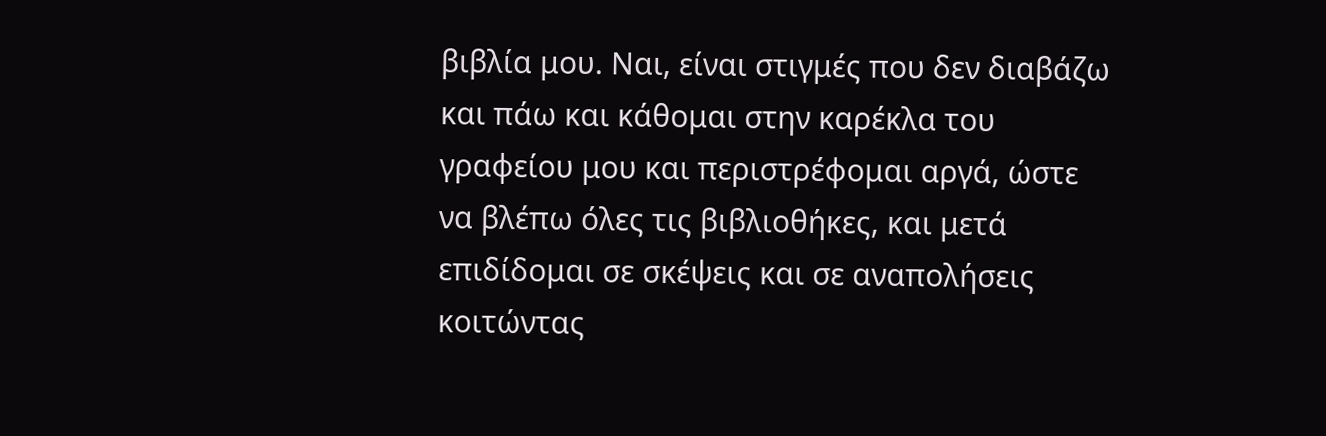βιβλία μου. Ναι, είναι στιγμές που δεν διαβάζω και πάω και κάθομαι στην καρέκλα του γραφείου μου και περιστρέφομαι αργά, ώστε να βλέπω όλες τις βιβλιοθήκες, και μετά επιδίδομαι σε σκέψεις και σε αναπολήσεις κοιτώντας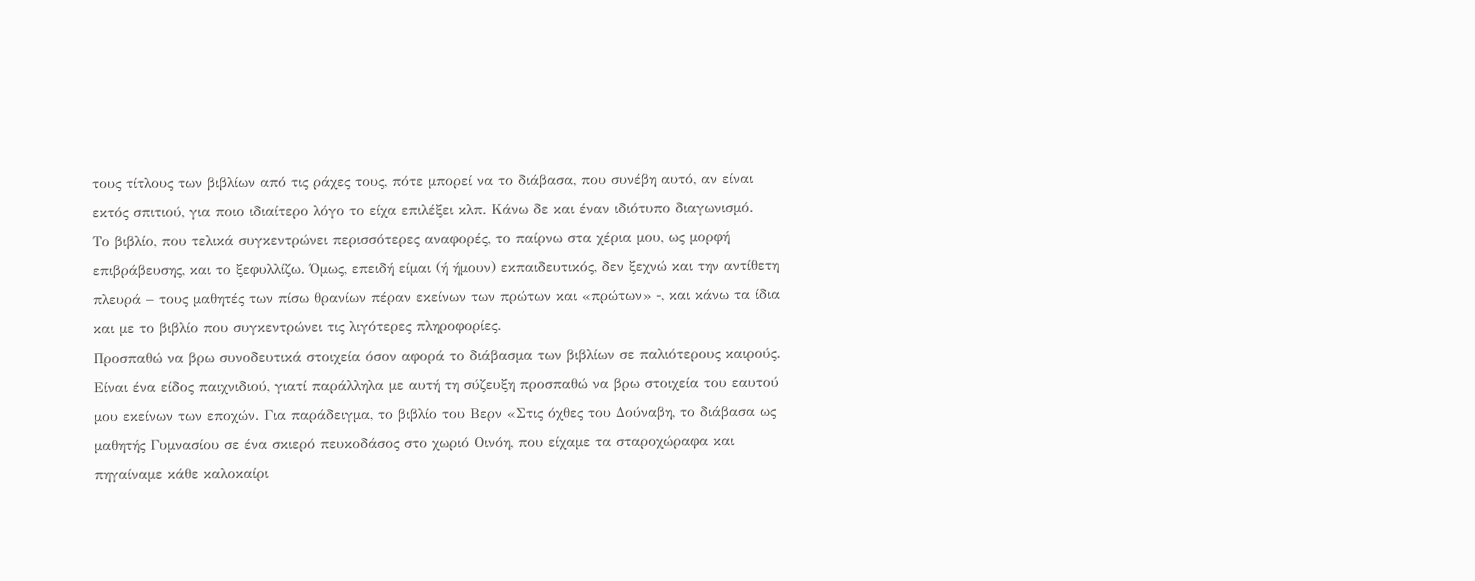τους τίτλους των βιβλίων από τις ράχες τους, πότε μπορεί να το διάβασα, που συνέβη αυτό, αν είναι εκτός σπιτιού, για ποιο ιδιαίτερο λόγο το είχα επιλέξει κλπ. Κάνω δε και έναν ιδιότυπο διαγωνισμό.
Το βιβλίο, που τελικά συγκεντρώνει περισσότερες αναφορές, το παίρνω στα χέρια μου, ως μορφή επιβράβευσης, και το ξεφυλλίζω. Όμως, επειδή είμαι (ή ήμουν) εκπαιδευτικός, δεν ξεχνώ και την αντίθετη πλευρά – τους μαθητές των πίσω θρανίων πέραν εκείνων των πρώτων και «πρώτων» -, και κάνω τα ίδια και με το βιβλίο που συγκεντρώνει τις λιγότερες πληροφορίες.
Προσπαθώ να βρω συνοδευτικά στοιχεία όσον αφορά το διάβασμα των βιβλίων σε παλιότερους καιρούς. Είναι ένα είδος παιχνιδιού, γιατί παράλληλα με αυτή τη σύζευξη προσπαθώ να βρω στοιχεία του εαυτού μου εκείνων των εποχών. Για παράδειγμα, το βιβλίο του Βερν «Στις όχθες του Δούναβη, το διάβασα ως μαθητής Γυμνασίου σε ένα σκιερό πευκοδάσος στο χωριό Οινόη, που είχαμε τα σταροχώραφα και πηγαίναμε κάθε καλοκαίρι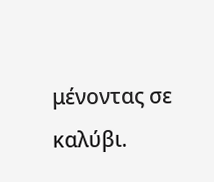μένοντας σε καλύβι.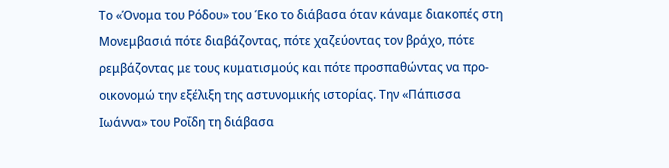Το «Όνομα του Ρόδου» του Έκο το διάβασα όταν κάναμε διακοπές στη Μονεμβασιά πότε διαβάζοντας, πότε χαζεύοντας τον βράχο, πότε ρεμβάζοντας με τους κυματισμούς και πότε προσπαθώντας να προ-οικονομώ την εξέλιξη της αστυνομικής ιστορίας. Την «Πάπισσα Ιωάννα» του Ροΐδη τη διάβασα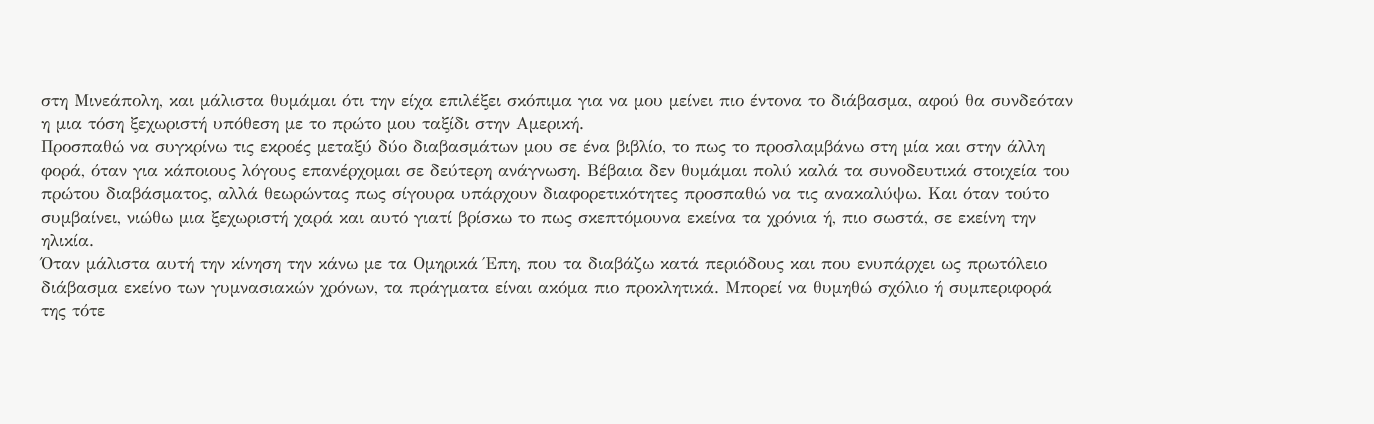στη Μινεάπολη, και μάλιστα θυμάμαι ότι την είχα επιλέξει σκόπιμα για να μου μείνει πιο έντονα το διάβασμα, αφού θα συνδεόταν η μια τόση ξεχωριστή υπόθεση με το πρώτο μου ταξίδι στην Αμερική.
Προσπαθώ να συγκρίνω τις εκροές μεταξύ δύο διαβασμάτων μου σε ένα βιβλίο, το πως το προσλαμβάνω στη μία και στην άλλη φορά, όταν για κάποιους λόγους επανέρχομαι σε δεύτερη ανάγνωση. Βέβαια δεν θυμάμαι πολύ καλά τα συνοδευτικά στοιχεία του πρώτου διαβάσματος, αλλά θεωρώντας πως σίγουρα υπάρχουν διαφορετικότητες προσπαθώ να τις ανακαλύψω. Και όταν τούτο συμβαίνει, νιώθω μια ξεχωριστή χαρά και αυτό γιατί βρίσκω το πως σκεπτόμουνα εκείνα τα χρόνια ή, πιο σωστά, σε εκείνη την ηλικία.
Όταν μάλιστα αυτή την κίνηση την κάνω με τα Ομηρικά Έπη, που τα διαβάζω κατά περιόδους και που ενυπάρχει ως πρωτόλειο διάβασμα εκείνο των γυμνασιακών χρόνων, τα πράγματα είναι ακόμα πιο προκλητικά. Μπορεί να θυμηθώ σχόλιο ή συμπεριφορά της τότε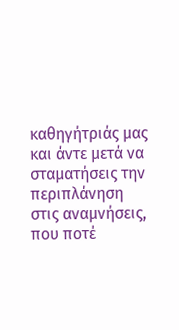καθηγήτριάς μας και άντε μετά να σταματήσεις την περιπλάνηση στις αναμνήσεις, που ποτέ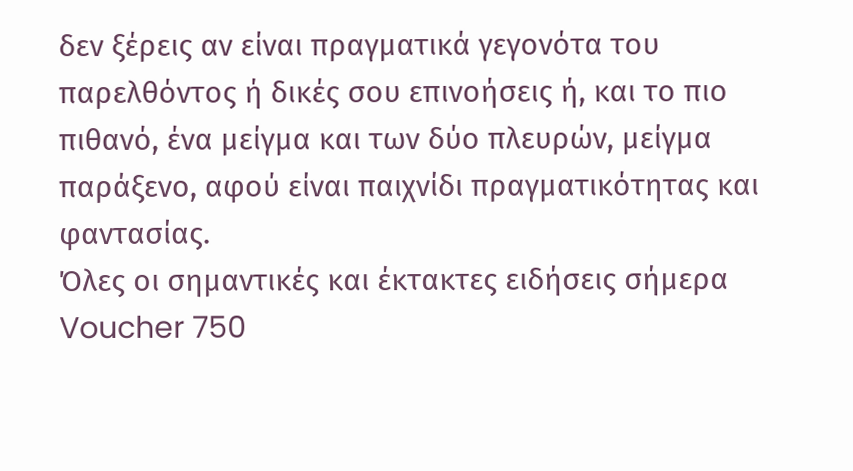δεν ξέρεις αν είναι πραγματικά γεγονότα του παρελθόντος ή δικές σου επινοήσεις ή, και το πιο πιθανό, ένα μείγμα και των δύο πλευρών, μείγμα παράξενο, αφού είναι παιχνίδι πραγματικότητας και φαντασίας.
Όλες οι σημαντικές και έκτακτες ειδήσεις σήμερα
Voucher 750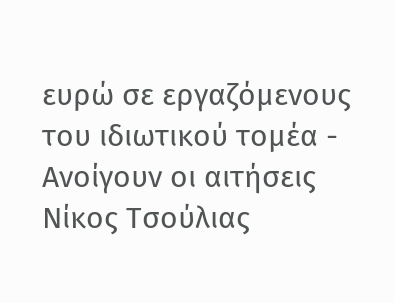ευρώ σε εργαζόμενους του ιδιωτικού τομέα - Ανοίγουν οι αιτήσεις
Νίκος Τσούλιας